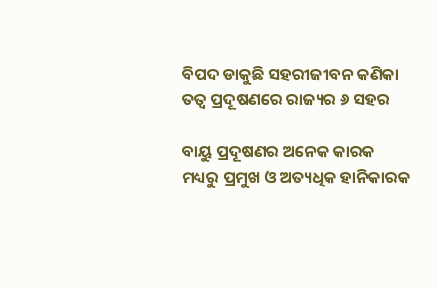ବିପଦ ଡାକୁଛି ସହରୀଜୀବନ କଣିକା ତତ୍ଵ ପ୍ରଦୂଷଣରେ ରାଜ୍ୟର ୬ ସହର

ବାୟୁ ପ୍ରଦୂଷଣର ଅନେକ କାରକ ମଧ୍ୟରୁ ପ୍ରମୁଖ ଓ ଅତ୍ୟଧିକ ହାନିକାରକ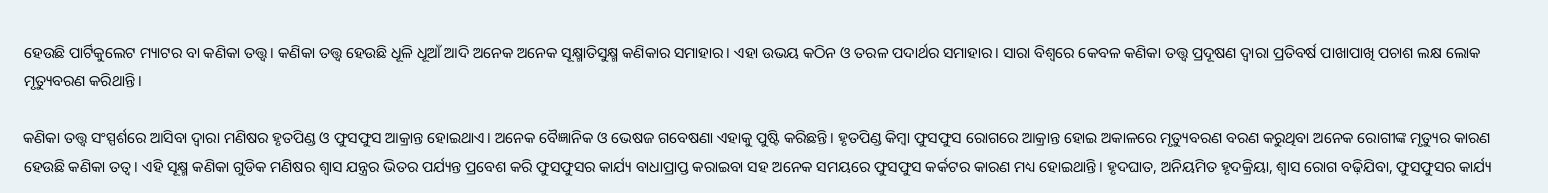ହେଉଛି ପାର୍ଟିକୁଲେଟ ମ୍ୟାଟର ବା କଣିକା ତତ୍ତ୍ୱ। କଣିକା ତତ୍ତ୍ୱ ହେଉଛି ଧୂଳି ଧୂଆଁ ଆଦି ଅନେକ ଅନେକ ସୂକ୍ଷ୍ମାତିସୁକ୍ଷ୍ମ କଣିକାର ସମାହାର। ଏହା ଉଭୟ କଠିନ ଓ ତରଳ ପଦାର୍ଥର ସମାହାର। ସାରା ବିଶ୍ୱରେ କେବଳ କଣିକା ତତ୍ତ୍ୱ ପ୍ରଦୂଷଣ ଦ୍ୱାରା ପ୍ରତିବର୍ଷ ପାଖାପାଖି ପଚାଶ ଲକ୍ଷ ଲୋକ ମୃତ୍ୟୁବରଣ କରିଥାନ୍ତି।

କଣିକା ତତ୍ତ୍ୱ ସଂସ୍ପର୍ଶରେ ଆସିବା ଦ୍ୱାରା ମଣିଷର ହୃତପିଣ୍ଡ ଓ ଫୁସଫୁସ ଆକ୍ରାନ୍ତ ହୋଇଥାଏ। ଅନେକ ବୈଜ୍ଞାନିକ ଓ ଭେଷଜ ଗବେଷଣା ଏହାକୁ ପୁଷ୍ଟି କରିଛନ୍ତି। ହୃତପିଣ୍ଡ କିମ୍ବା ଫୁସଫୁସ ରୋଗରେ ଆକ୍ରାନ୍ତ ହୋଇ ଅକାଳରେ ମୃତ୍ୟୁବରଣ ବରଣ କରୁଥିବା ଅନେକ ରୋଗୀଙ୍କ ମୃତ୍ୟୁର କାରଣ ହେଉଛି କଣିକା ତତ୍ୱ। ଏହି ସୂକ୍ଷ୍ମ କଣିକା ଗୁଡିକ ମଣିଷର ଶ୍ୱାସ ଯନ୍ତ୍ରର ଭିତର ପର୍ଯ୍ୟନ୍ତ ପ୍ରବେଶ କରି ଫୁସଫୁସର କାର୍ଯ୍ୟ ବାଧାପ୍ରାପ୍ତ କରାଇବା ସହ ଅନେକ ସମୟରେ ଫୁସଫୁସ କର୍କଟର କାରଣ ମଧ୍ୟ ହୋଇଥାନ୍ତି। ହୃଦଘାତ, ଅନିୟମିତ ହୃଦକ୍ରିୟା, ଶ୍ଵାସ ରୋଗ ବଢ଼ିଯିବା, ଫୁସଫୁସର କାର୍ଯ୍ୟ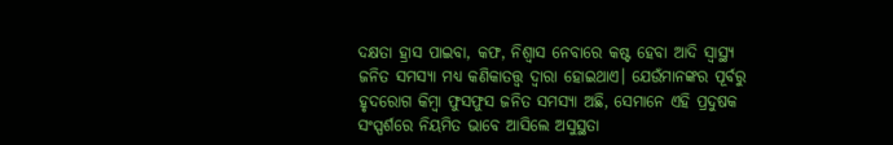ଦକ୍ଷତା ହ୍ରାସ ପାଇବା, କଫ, ନିଶ୍ୱାସ ନେବାରେ କଷ୍ଟ ହେବା ଆଦି ସ୍ୱାସ୍ଥ୍ୟ ଜନିତ ସମସ୍ୟା ମଧ୍ୟ କଣିକାତତ୍ତ୍ୱ ଦ୍ୱାରା ହୋଇଥାଏ। ଯେଉଁମାନଙ୍କର ପୂର୍ବରୁ ହୃଦରୋଗ କିମ୍ବା ଫୁସଫୁସ ଜନିତ ସମସ୍ୟା ଅଛି, ସେମାନେ ଏହି ପ୍ରଦୁଷକ ସଂସ୍ପର୍ଶରେ ନିୟମିତ ଭାବେ ଆସିଲେ ଅସୁସ୍ଥତା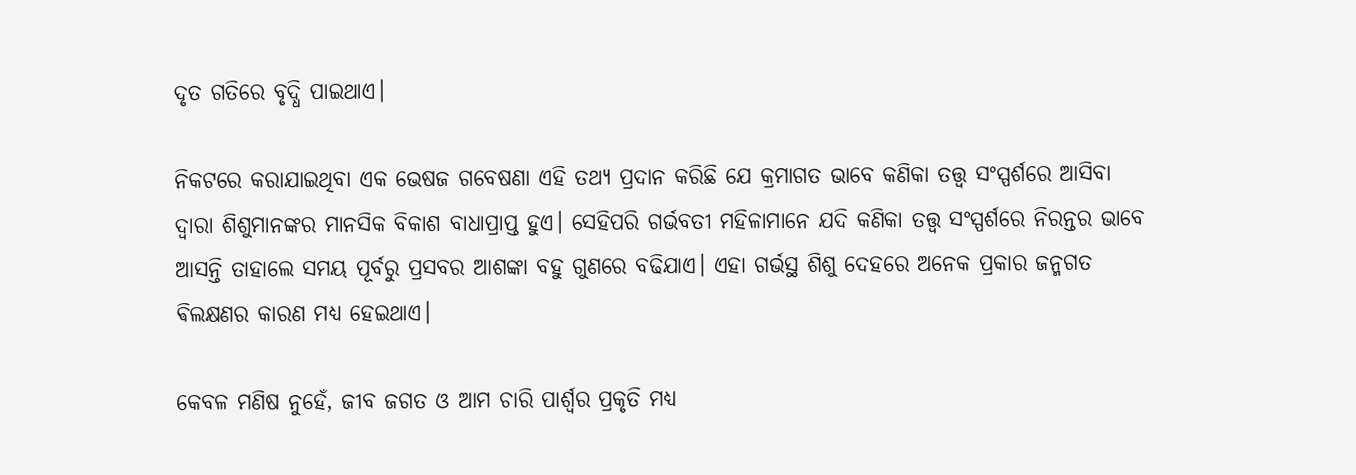ଦୃତ ଗତିରେ ବୃଦ୍ଧି ପାଇଥାଏ।

ନିକଟରେ କରାଯାଇଥିବା ଏକ ଭେଷଜ ଗବେଷଣା ଏହି ତଥ୍ୟ ପ୍ରଦାନ କରିଛି ଯେ କ୍ରମାଗତ ଭାବେ କଣିକା ତତ୍ତ୍ୱ ସଂସ୍ପର୍ଶରେ ଆସିବା ଦ୍ୱାରା ଶିଶୁମାନଙ୍କର ମାନସିକ ବିକାଶ ବାଧାପ୍ରାପ୍ତ ହୁଏ। ସେହିପରି ଗର୍ଭବତୀ ମହିଳାମାନେ ଯଦି କଣିକା ତତ୍ତ୍ୱ ସଂସ୍ପର୍ଶରେ ନିରନ୍ତର ଭାବେ ଆସନ୍ତି ତାହାଲେ ସମୟ ପୂର୍ବରୁ ପ୍ରସବର ଆଶଙ୍କା ବହୁ ଗୁଣରେ ବଢିଯାଏ। ଏହା ଗର୍ଭସ୍ଥ ଶିଶୁ ଦେହରେ ଅନେକ ପ୍ରକାର ଜନ୍ମଗତ ଵିଲକ୍ଷଣର କାରଣ ମଧ୍ୟ ହେଇଥାଏ।

କେବଳ ମଣିଷ ନୁହେଁ, ଜୀବ ଜଗତ ଓ ଆମ ଚାରି ପାର୍ଶ୍ଵର ପ୍ରକୃତି ମଧ୍ୟ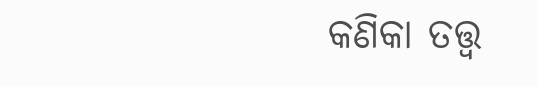କଣିକା ତତ୍ତ୍ୱ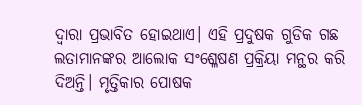ଦ୍ୱାରା ପ୍ରଭାବିତ ହୋଇଥାଏ। ଏହି ପ୍ରଦୁଷକ ଗୁଡିକ ଗଛ ଲତାମାନଙ୍କର ଆଲୋକ ସଂଶ୍ଳେଷଣ ପ୍ରକ୍ରିୟା ମନ୍ଥର କରି ଦିଅନ୍ତି। ମୃତ୍ତିକାର ପୋଷକ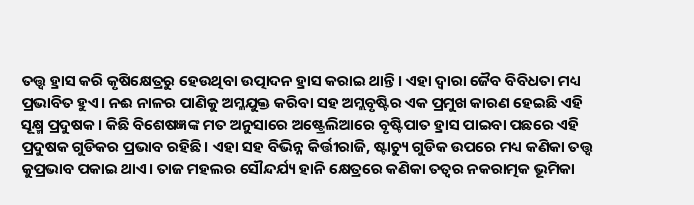ତତ୍ତ୍ୱ ହ୍ରାସ କରି କୃଷିକ୍ଷେତ୍ରରୁ ହେଉଥିବା ଉତ୍ପାଦନ ହ୍ରାସ କରାଇ ଥାନ୍ତି। ଏହା ଦ୍ୱାରା ଜୈବ ବିବିଧତା ମଧ୍ୟ ପ୍ରଭାବିତ ହୁଏ। ନଈ ନାଳର ପାଣିକୁ ଅମ୍ଳଯୁକ୍ତ କରିବା ସହ ଅମ୍ଲବୃଷ୍ଟିର ଏକ ପ୍ରମୁଖ କାରଣ ହେଇଛି ଏହି ସୂକ୍ଷ୍ମ ପ୍ରଦୁଷକ। କିଛି ବିଶେଷଜ୍ଞଙ୍କ ମତ ଅନୁସାରେ ଅଷ୍ଟ୍ରେଲିଆରେ ବୃଷ୍ଟିପାତ ହ୍ରାସ ପାଇବା ପଛରେ ଏହି ପ୍ରଦୁଷକ ଗୁଡିକର ପ୍ରଭାବ ରହିଛି। ଏହା ସହ ବିଭିନ୍ନ କିର୍ତ୍ତୀରାଜି, ଷ୍ଟାଚ୍ୟୁ ଗୁଡିକ ଉପରେ ମଧ୍ୟ କଣିକା ତତ୍ତ୍ୱ କୁପ୍ରଭାବ ପକାଇ ଥାଏ। ତାଜ ମହଲର ସୌନ୍ଦର୍ଯ୍ୟ ହାନି କ୍ଷେତ୍ରରେ କଣିକା ତତ୍ୱର ନକରାତ୍ମକ ଭୂମିକା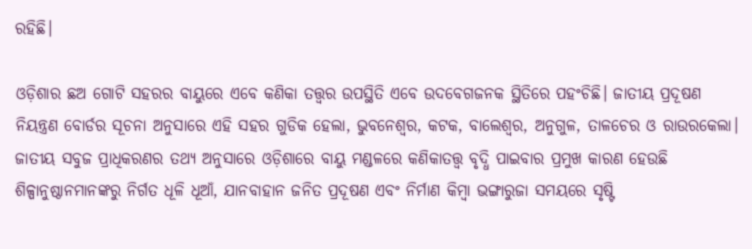ରହିଛି।

ଓଡ଼ିଶାର ଛଅ ଗୋଟି ସହରର ବାୟୁରେ ଏବେ କଣିକା ତତ୍ତ୍ୱର ଉପସ୍ଥିତି ଏବେ ଉଦବେଗଜନକ ସ୍ଥିତିରେ ପହଂଚିଛି। ଜାତୀୟ ପ୍ରଦୂଷଣ ନିୟନ୍ତ୍ରଣ ବୋର୍ଡର ସୂଚନା ଅନୁସାରେ ଏହି ସହର ଗୁଡିକ ହେଲା, ଭୁବନେଶ୍ୱର, କଟକ, ବାଲେଶ୍ୱର, ଅନୁଗୁଳ, ତାଳଚେର ଓ ରାଉରକେଲା। ଜାତୀୟ ସବୁଜ ପ୍ରାଧିକରଣର ତଥ୍ୟ ଅନୁସାରେ ଓଡ଼ିଶାରେ ବାୟୁ ମଣ୍ଡଳରେ କଣିକାତତ୍ତ୍ୱ ବୃଦ୍ଧି ପାଇବାର ପ୍ରମୁଖ କାରଣ ହେଉଛି ଶିଳ୍ପାନୁଷ୍ଠାନମାନଙ୍କରୁ ନିର୍ଗତ ଧୂଳି ଧୂଆଁ, ଯାନବାହାନ ଜନିତ ପ୍ରଦୂଷଣ ଏବଂ ନିର୍ମାଣ କିମ୍ବା ଭଙ୍ଗାରୁଜା ସମୟରେ ସୃଷ୍ଟି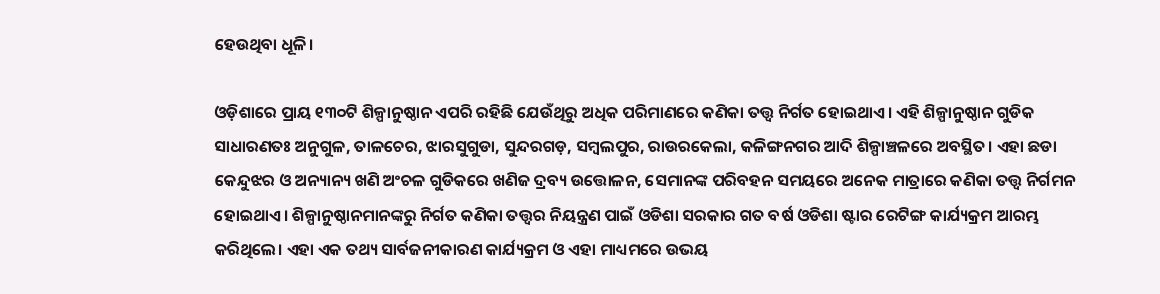ହେଉଥିବା ଧୂଳି।

ଓଡ଼ିଶାରେ ପ୍ରାୟ ୧୩୦ଟି ଶିଳ୍ପାନୁଷ୍ଠାନ ଏପରି ରହିଛି ଯେଉଁଥିରୁ ଅଧିକ ପରିମାଣରେ କଣିକା ତତ୍ତ୍ୱ ନିର୍ଗତ ହୋଇଥାଏ। ଏହି ଶିଳ୍ପାନୁଷ୍ଠାନ ଗୁଡିକ ସାଧାରଣତଃ ଅନୁଗୁଳ, ତାଳଚେର, ଝାରସୁଗୁଡା, ସୁନ୍ଦରଗଡ଼, ସମ୍ବଲପୁର, ରାଉରକେଲା, କଳିଙ୍ଗନଗର ଆଦି ଶିଳ୍ପାଞ୍ଚଳରେ ଅବସ୍ଥିତ। ଏହା ଛଡା କେନ୍ଦୁଝର ଓ ଅନ୍ୟାନ୍ୟ ଖଣି ଅଂଚଳ ଗୁଡିକରେ ଖଣିଜ ଦ୍ରବ୍ୟ ଉତ୍ତୋଳନ, ସେମାନଙ୍କ ପରିବହନ ସମୟରେ ଅନେକ ମାତ୍ରାରେ କଣିକା ତତ୍ତ୍ୱ ନିର୍ଗମନ ହୋଇଥାଏ। ଶିଳ୍ପାନୁଷ୍ଠାନମାନଙ୍କରୁ ନିର୍ଗତ କଣିକା ତତ୍ତ୍ୱର ନିୟନ୍ତ୍ରଣ ପାଇଁ ଓଡିଶା ସରକାର ଗତ ବର୍ଷ ଓଡିଶା ଷ୍ଟାର ରେଟିଙ୍ଗ କାର୍ଯ୍ୟକ୍ରମ ଆରମ୍ଭ କରିଥିଲେ। ଏହା ଏକ ତଥ୍ୟ ସାର୍ବଜନୀକାରଣ କାର୍ଯ୍ୟକ୍ରମ ଓ ଏହା ମାଧ୍ୟମରେ ଉଭୟ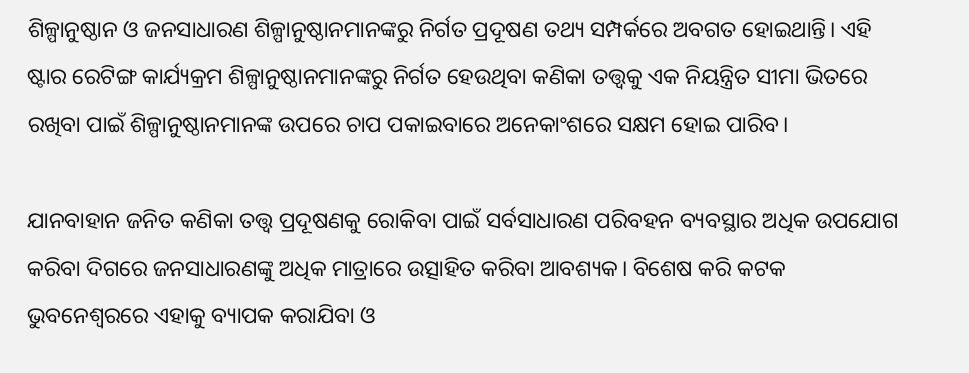ଶିଳ୍ପାନୁଷ୍ଠାନ ଓ ଜନସାଧାରଣ ଶିଳ୍ପାନୁଷ୍ଠାନମାନଙ୍କରୁ ନିର୍ଗତ ପ୍ରଦୂଷଣ ତଥ୍ୟ ସମ୍ପର୍କରେ ଅବଗତ ହୋଇଥାନ୍ତି। ଏହି ଷ୍ଟାର ରେଟିଙ୍ଗ କାର୍ଯ୍ୟକ୍ରମ ଶିଳ୍ପାନୁଷ୍ଠାନମାନଙ୍କରୁ ନିର୍ଗତ ହେଉଥିବା କଣିକା ତତ୍ତ୍ୱକୁ ଏକ ନିୟନ୍ତ୍ରିତ ସୀମା ଭିତରେ ରଖିବା ପାଇଁ ଶିଳ୍ପାନୁଷ୍ଠାନମାନଙ୍କ ଉପରେ ଚାପ ପକାଇବାରେ ଅନେକାଂଶରେ ସକ୍ଷମ ହୋଇ ପାରିବ।

ଯାନବାହାନ ଜନିତ କଣିକା ତତ୍ତ୍ୱ ପ୍ରଦୂଷଣକୁ ରୋକିବା ପାଇଁ ସର୍ବସାଧାରଣ ପରିବହନ ବ୍ୟବସ୍ଥାର ଅଧିକ ଉପଯୋଗ କରିବା ଦିଗରେ ଜନସାଧାରଣଙ୍କୁ ଅଧିକ ମାତ୍ରାରେ ଉତ୍ସାହିତ କରିବା ଆବଶ୍ୟକ। ବିଶେଷ କରି କଟକ ଭୁବନେଶ୍ୱରରେ ଏହାକୁ ବ୍ୟାପକ କରାଯିବା ଓ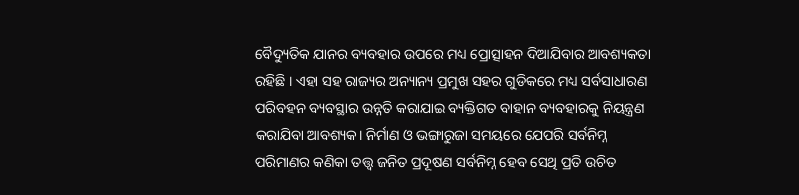ବୈଦ୍ୟୁତିକ ଯାନର ବ୍ୟବହାର ଉପରେ ମଧ୍ୟ ପ୍ରୋତ୍ସାହନ ଦିଆଯିବାର ଆବଶ୍ୟକତା ରହିଛି । ଏହା ସହ ରାଜ୍ୟର ଅନ୍ୟାନ୍ୟ ପ୍ରମୁଖ ସହର ଗୁଡିକରେ ମଧ୍ୟ ସର୍ବସାଧାରଣ ପରିବହନ ବ୍ୟବସ୍ଥାର ଉନ୍ନତି କରାଯାଇ ବ୍ୟକ୍ତିଗତ ବାହାନ ବ୍ୟବହାରକୁ ନିୟନ୍ତ୍ରଣ କରାଯିବା ଆବଶ୍ୟକ। ନିର୍ମାଣ ଓ ଭଙ୍ଗାରୁଜା ସମୟରେ ଯେପରି ସର୍ବନିମ୍ନ ପରିମାଣର କଣିକା ତତ୍ତ୍ୱ ଜନିତ ପ୍ରଦୂଷଣ ସର୍ବନିମ୍ନ ହେବ ସେଥି ପ୍ରତି ଉଚିତ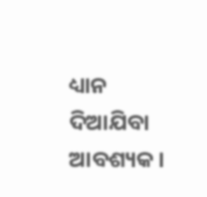ଧ୍ୟାନ ଦିଆଯିବା ଆବଶ୍ୟକ।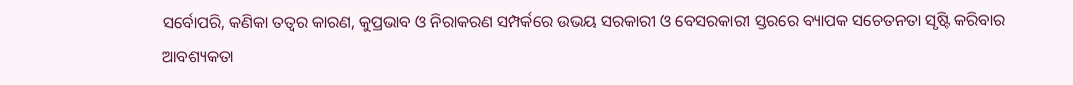ସର୍ବୋପରି, କଣିକା ତତ୍ୱର କାରଣ, କୁପ୍ରଭାବ ଓ ନିରାକରଣ ସମ୍ପର୍କରେ ଉଭୟ ସରକାରୀ ଓ ବେସରକାରୀ ସ୍ତରରେ ବ୍ୟାପକ ସଚେତନତା ସୃଷ୍ଟି କରିବାର ଆବଶ୍ୟକତା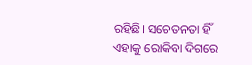ରହିଛି। ସଚେତନତା ହିଁ ଏହାକୁ ରୋକିବା ଦିଗରେ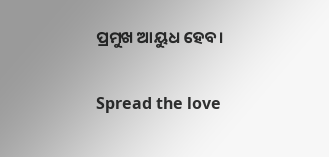ପ୍ରମୁଖ ଆୟୁଧ ହେବ।

Spread the love